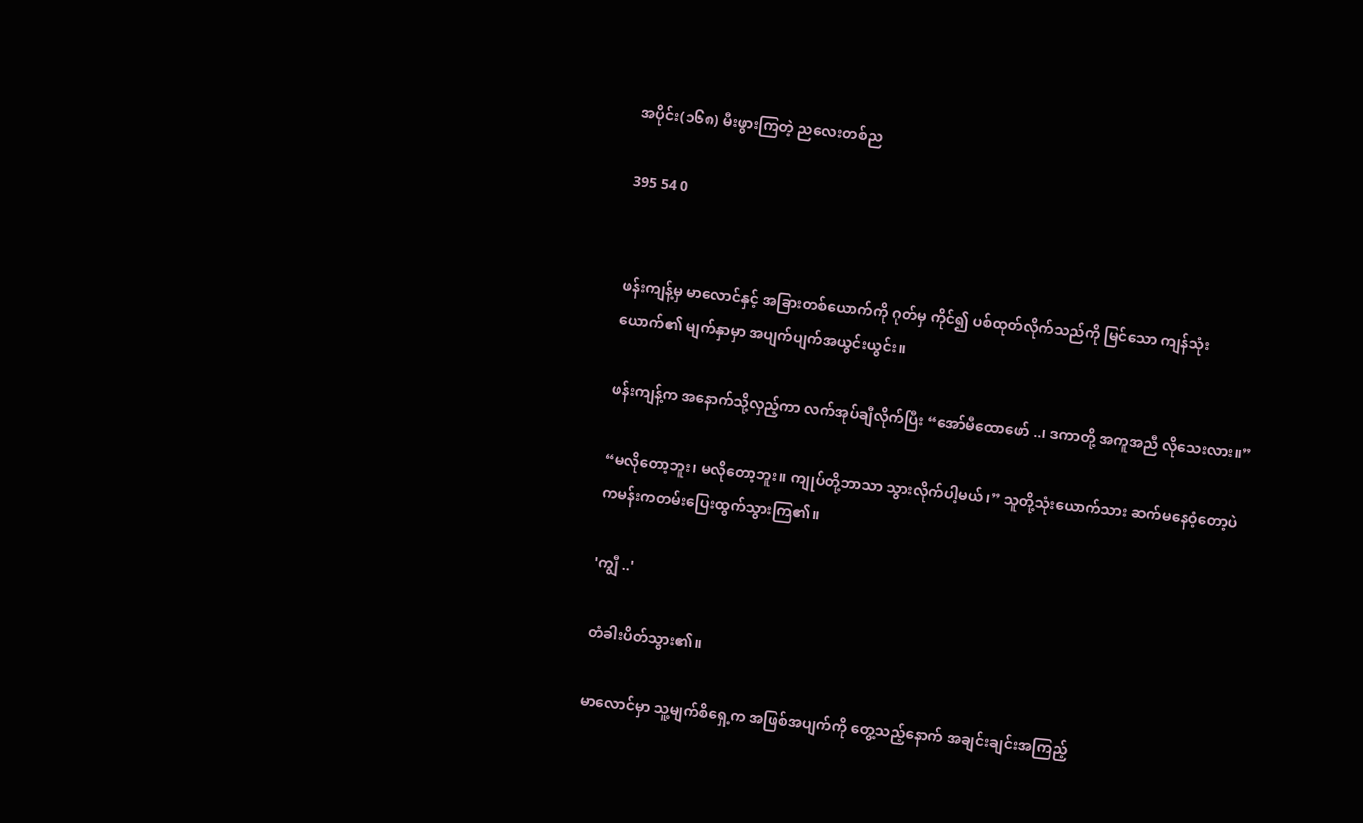အပိုင်း(၁၆၈) မီးဖွားကြတဲ့ ညလေးတစ်ည

395 54 0


ဖန်းကျန့်မှ မာလောင်နှင့် အခြားတစ်ယောက်ကို ဂုတ်မှ ကိုင်၍ ပစ်ထုတ်လိုက်သည်ကို မြင်သော ကျန်သုံးယောက်၏ မျက်နှာမှာ အပျက်ပျက်အယွင်းယွင်း။

ဖန်းကျန့်က အနောက်သို့လှည့်ကာ လက်အုပ်ချီလိုက်ပြီး “အော်မီထောဖော် ..၊ ဒကာတို့ အကူအညီ လိုသေးလား။”

“မလိုတော့ဘူး၊ မလိုတော့ဘူး။ ကျုပ်တို့ဘာသာ သွားလိုက်ပါ့မယ်၊” သူတို့သုံးယောက်သား ဆက်မနေဝံ့တော့ပဲ ကမန်းကတမ်းပြေးထွက်သွားကြ၏။

'ကျွီ ..'

တံခါးပိတ်သွား၏။

မာလောင်မှာ သူ့မျက်စိရှေ့က အဖြစ်အပျက်ကို တွေ့သည့်နောက် အချင်းချင်းအကြည့်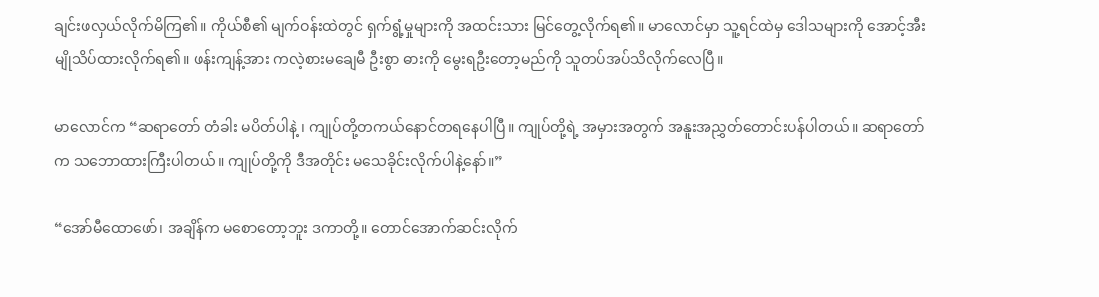ချင်းဖလှယ်လိုက်မိကြ၏။ ကိုယ်စီ၏ မျက်ဝန်းထဲတွင် ရှက်ရွံ့မှုများကို အထင်းသား မြင်တွေ့လိုက်ရ၏။ မာလောင်မှာ သူ့ရင်ထဲမှ ဒေါသများကို အောင့်အီးမျိုသိပ်ထားလိုက်ရ၏။ ဖန်းကျန့်အား ကလဲ့စားမချေမီ ဦးစွာ ဓားကို မွေးရဦးတော့မည်ကို သူတပ်အပ်သိလိုက်လေပြီ။

မာလောင်က “ဆရာတော် တံခါး မပိတ်ပါနဲ့ ၊ ကျုပ်တို့တကယ်နောင်တရနေပါပြီ။ ကျုပ်တို့ရဲ့ အမှားအတွက် အနူးအညွှတ်တောင်းပန်ပါတယ်။ ဆရာတော်က သဘောထားကြီးပါတယ်။ ကျုပ်တို့ကို ဒီအတိုင်း မသေခိုင်းလိုက်ပါနဲ့နော်။”

“အော်မီထောဖော်၊ အချိန်က မစောတော့ဘူး ဒကာတို့။ တောင်အောက်ဆင်းလိုက်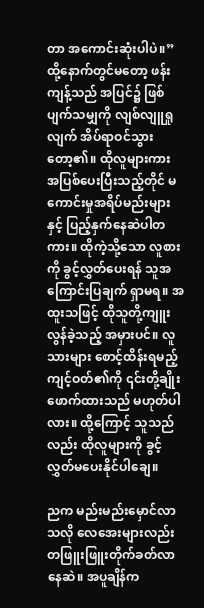တာ အကောင်းဆုံးပါပဲ။” ထို့နောက်တွင်မတော့ ဖန်းကျန့်သည် အပြင်၌ ဖြစ်ပျက်သမျှကို လျစ်လျူရှုလျက် အိပ်ရာဝင်သွားတော့၏။ ထိုလူများကား အပြစ်ပေးပြီးသည့်တိုင် မကောင်းမှုအရိပ်မည်းများနှင့် ပြည့်နှက်နေဆဲပါတကား။ ထိုကဲ့သို့သော လူစားကို ခွင့်လွှတ်ပေးရန် သူအကြောင်းပြချက် ရှာမရ။ အထူးသဖြင့် ထိုသူတို့ကျူးလွန်ခဲ့သည့် အမှားပင်။ လူသားများ စောင့်ထိန်းရမည့် ကျင့်ဝတ်၏ကို ၎င်းတို့ချိုးဖောက်ထားသည် မဟုတ်ပါလား။ ထို့ကြောင့် သူသည်လည်း ထိုလူများကို ခွင့်လွှတ်မပေးနိုင်ပါချေ။

ညက မည်းမည်းမှောင်လာသလို လေအေးများလည်း တဖြူးဖြူးတိုက်ခတ်လာနေဆဲ။ အပူချိန်က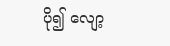ပို၍ လျော့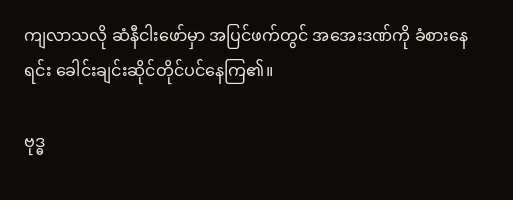ကျလာသလို ဆံနီငါးဖော်မှာ အပြင်ဖက်တွင် အအေးဒဏ်ကို ခံစားနေရင်း ခေါင်းချင်းဆိုင်တိုင်ပင်နေကြ၏။

ဗုဒ္ဓ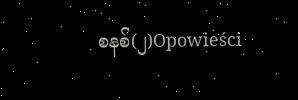စနစ်(၂)Opowieści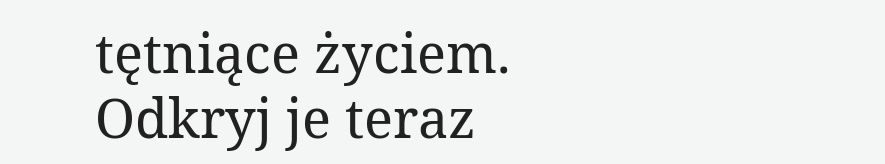tętniące życiem. Odkryj je teraz